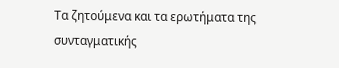Τα ζητούμενα και τα ερωτήματα της συνταγματικής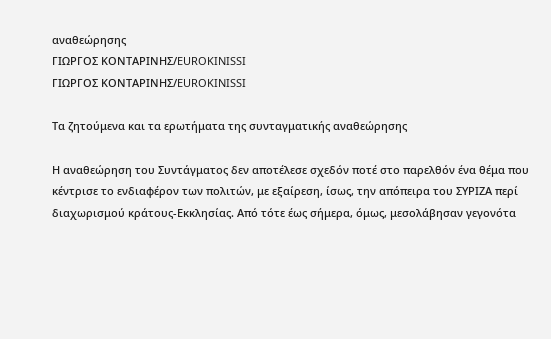αναθεώρησης
ΓΙΩΡΓΟΣ ΚΟΝΤΑΡΙΝΗΣ/EUROKINISSI
ΓΙΩΡΓΟΣ ΚΟΝΤΑΡΙΝΗΣ/EUROKINISSI

Τα ζητούμενα και τα ερωτήματα της συνταγματικής αναθεώρησης

Η αναθεώρηση του Συντάγματος δεν αποτέλεσε σχεδόν ποτέ στο παρελθόν ένα θέμα που κέντρισε το ενδιαφέρον των πολιτών, με εξαίρεση, ίσως, την απόπειρα του ΣΥΡΙΖΑ περί διαχωρισμού κράτους-Εκκλησίας. Από τότε έως σήμερα, όμως, μεσολάβησαν γεγονότα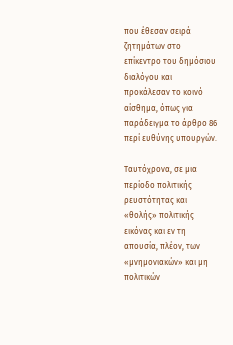που έθεσαν σειρά ζητημάτων στο επίκεντρο του δημόσιου διαλόγου και προκάλεσαν το κοινό αίσθημα, όπως για παράδειγμα το άρθρο 86 περί ευθύνης υπουργών.

Ταυτόχρονα, σε μια περίοδο πολιτικής ρευστότητας και «θολής» πολιτικής εικόνας και εν τη απουσία, πλέον, των «μνημονιακών» και μη πολιτικών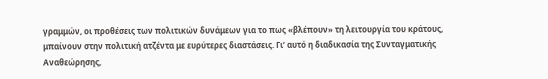γραμμών, οι προθέσεις των πολιτικών δυνάμεων για το πως «βλέπουν» τη λειτουργία του κράτους, μπαίνουν στην πολιτική ατζέντα με ευρύτερες διαστάσεις. Γι’ αυτό η διαδικασία της Συνταγματικής Αναθεώρησης,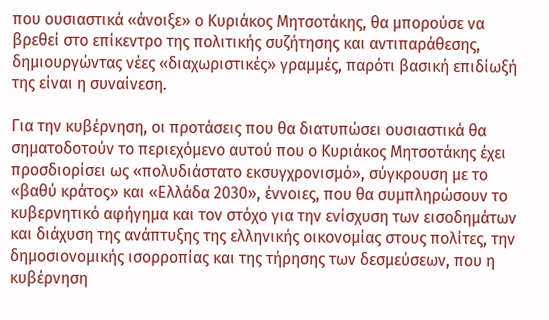που ουσιαστικά «άνοιξε» ο Κυριάκος Μητσοτάκης, θα μπορούσε να βρεθεί στο επίκεντρο της πολιτικής συζήτησης και αντιπαράθεσης, δημιουργώντας νέες «διαχωριστικές» γραμμές, παρότι βασική επιδίωξή της είναι η συναίνεση.

Για την κυβέρνηση, οι προτάσεις που θα διατυπώσει ουσιαστικά θα σηματοδοτούν το περιεχόμενο αυτού που ο Κυριάκος Μητσοτάκης έχει προσδιορίσει ως «πολυδιάστατο εκσυγχρονισμό», σύγκρουση με το «βαθύ κράτος» και «Ελλάδα 2030», έννοιες, που θα συμπληρώσουν το κυβερνητικό αφήγημα και τον στόχο για την ενίσχυση των εισοδημάτων και διάχυση της ανάπτυξης της ελληνικής οικονομίας στους πολίτες, την δημοσιονομικής ισορροπίας και της τήρησης των δεσμεύσεων, που η κυβέρνηση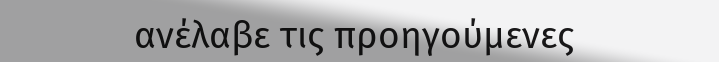ανέλαβε τις προηγούμενες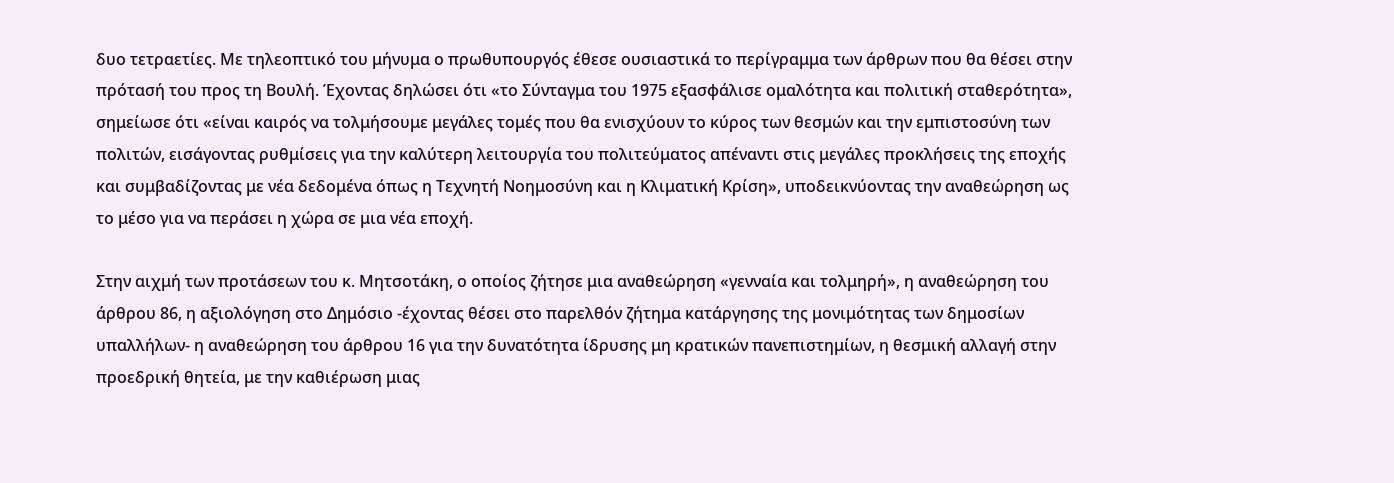δυο τετραετίες. Με τηλεοπτικό του μήνυμα ο πρωθυπουργός έθεσε ουσιαστικά το περίγραμμα των άρθρων που θα θέσει στην πρότασή του προς τη Βουλή. Έχοντας δηλώσει ότι «το Σύνταγμα του 1975 εξασφάλισε ομαλότητα και πολιτική σταθερότητα», σημείωσε ότι «είναι καιρός να τολμήσουμε μεγάλες τομές που θα ενισχύουν το κύρος των θεσμών και την εμπιστοσύνη των πολιτών, εισάγοντας ρυθμίσεις για την καλύτερη λειτουργία του πολιτεύματος απέναντι στις μεγάλες προκλήσεις της εποχής και συμβαδίζοντας με νέα δεδομένα όπως η Τεχνητή Νοημοσύνη και η Κλιματική Κρίση», υποδεικνύοντας την αναθεώρηση ως το μέσο για να περάσει η χώρα σε μια νέα εποχή.

Στην αιχμή των προτάσεων του κ. Μητσοτάκη, ο οποίος ζήτησε μια αναθεώρηση «γενναία και τολμηρή», η αναθεώρηση του άρθρου 86, η αξιολόγηση στο Δημόσιο -έχοντας θέσει στο παρελθόν ζήτημα κατάργησης της μονιμότητας των δημοσίων υπαλλήλων- η αναθεώρηση του άρθρου 16 για την δυνατότητα ίδρυσης μη κρατικών πανεπιστημίων, η θεσμική αλλαγή στην προεδρική θητεία, με την καθιέρωση μιας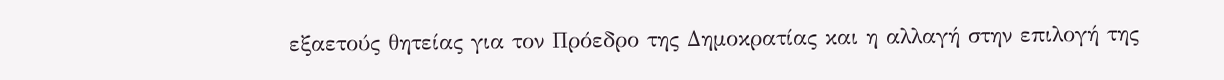εξαετούς θητείας για τον Πρόεδρο της Δημοκρατίας και η αλλαγή στην επιλογή της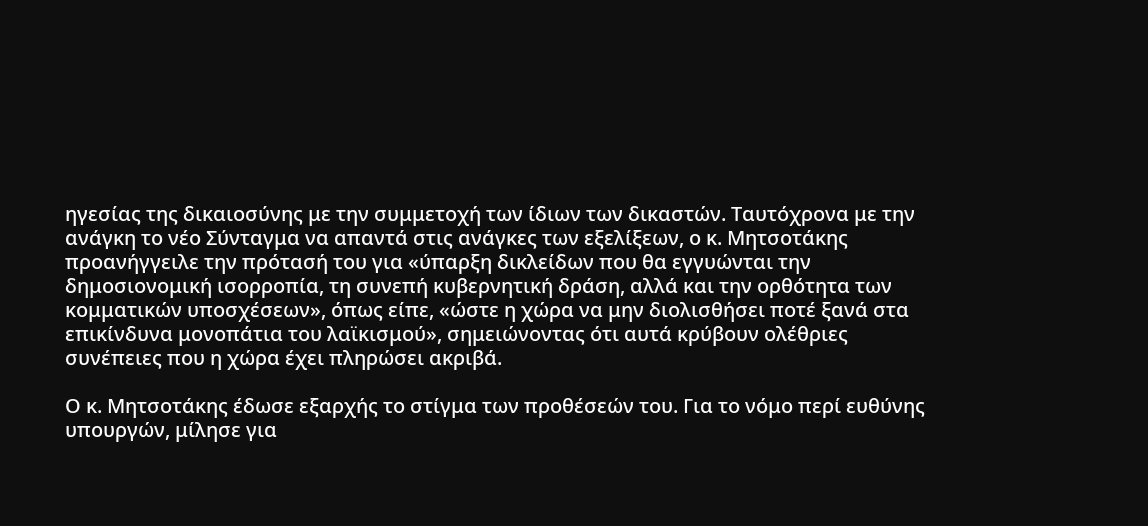ηγεσίας της δικαιοσύνης με την συμμετοχή των ίδιων των δικαστών. Ταυτόχρονα με την ανάγκη το νέο Σύνταγμα να απαντά στις ανάγκες των εξελίξεων, ο κ. Μητσοτάκης προανήγγειλε την πρότασή του για «ύπαρξη δικλείδων που θα εγγυώνται την δημοσιονομική ισορροπία, τη συνεπή κυβερνητική δράση, αλλά και την ορθότητα των κομματικών υποσχέσεων», όπως είπε, «ώστε η χώρα να μην διολισθήσει ποτέ ξανά στα επικίνδυνα μονοπάτια του λαϊκισμού», σημειώνοντας ότι αυτά κρύβουν ολέθριες συνέπειες που η χώρα έχει πληρώσει ακριβά.

Ο κ. Μητσοτάκης έδωσε εξαρχής το στίγμα των προθέσεών του. Για το νόμο περί ευθύνης υπουργών, μίλησε για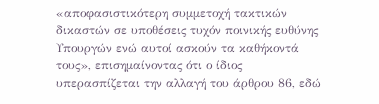«αποφασιστικότερη συμμετοχή τακτικών δικαστών σε υποθέσεις τυχόν ποινικής ευθύνης Υπουργών ενώ αυτοί ασκούν τα καθήκοντά τους», επισημαίνοντας ότι ο ίδιος υπερασπίζεται την αλλαγή του άρθρου 86, εδώ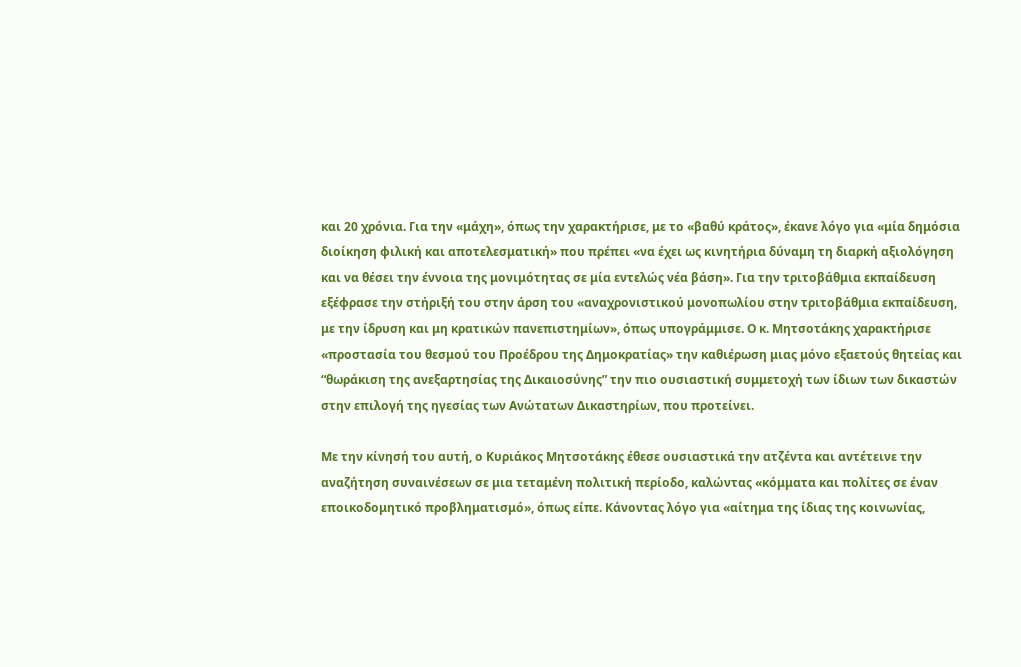και 20 χρόνια. Για την «μάχη», όπως την χαρακτήρισε, με το «βαθύ κράτος», έκανε λόγο για «μία δημόσια διοίκηση φιλική και αποτελεσματική» που πρέπει «να έχει ως κινητήρια δύναμη τη διαρκή αξιολόγηση και να θέσει την έννοια της μονιμότητας σε μία εντελώς νέα βάση». Για την τριτοβάθμια εκπαίδευση εξέφρασε την στήριξή του στην άρση του «αναχρονιστικού μονοπωλίου στην τριτοβάθμια εκπαίδευση, με την ίδρυση και μη κρατικών πανεπιστημίων», όπως υπογράμμισε. Ο κ. Μητσοτάκης χαρακτήρισε «προστασία του θεσμού του Προέδρου της Δημοκρατίας» την καθιέρωση μιας μόνο εξαετούς θητείας και “θωράκιση της ανεξαρτησίας της Δικαιοσύνης” την πιο ουσιαστική συμμετοχή των ίδιων των δικαστών στην επιλογή της ηγεσίας των Ανώτατων Δικαστηρίων, που προτείνει.

Με την κίνησή του αυτή, ο Κυριάκος Μητσοτάκης έθεσε ουσιαστικά την ατζέντα και αντέτεινε την αναζήτηση συναινέσεων σε μια τεταμένη πολιτική περίοδο, καλώντας «κόμματα και πολίτες σε έναν εποικοδομητικό προβληματισμό», όπως είπε. Κάνοντας λόγο για «αίτημα της ίδιας της κοινωνίας,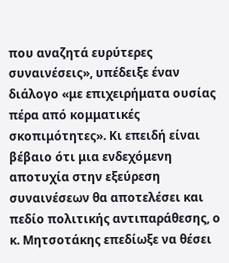που αναζητά ευρύτερες συναινέσεις», υπέδειξε έναν διάλογο «με επιχειρήματα ουσίας πέρα από κομματικές σκοπιμότητες». Κι επειδή είναι βέβαιο ότι μια ενδεχόμενη αποτυχία στην εξεύρεση συναινέσεων θα αποτελέσει και πεδίο πολιτικής αντιπαράθεσης, ο κ. Μητσοτάκης επεδίωξε να θέσει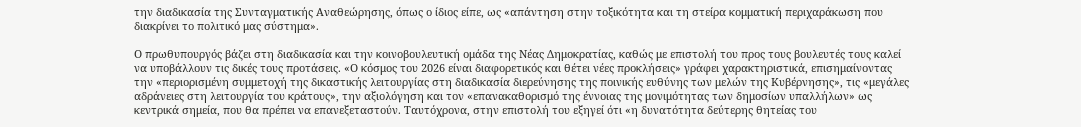την διαδικασία της Συνταγματικής Αναθεώρησης, όπως ο ίδιος είπε, ως «απάντηση στην τοξικότητα και τη στείρα κομματική περιχαράκωση που διακρίνει το πολιτικό μας σύστημα».

Ο πρωθυπουργός βάζει στη διαδικασία και την κοινοβουλευτική ομάδα της Νέας Δημοκρατίας, καθώς με επιστολή του προς τους βουλευτές τους καλεί να υποβάλλουν τις δικές τους προτάσεις. «Ο κόσμος του 2026 είναι διαφορετικός και θέτει νέες προκλήσεις» γράφει χαρακτηριστικά, επισημαίνοντας την «περιορισμένη συμμετοχή της δικαστικής λειτουργίας στη διαδικασία διερεύνησης της ποινικής ευθύνης των μελών της Κυβέρνησης», τις «μεγάλες αδράνειες στη λειτουργία του κράτους», την αξιολόγηση και τον «επανακαθορισμό της έννοιας της μονιμότητας των δημοσίων υπαλλήλων» ως κεντρικά σημεία, που θα πρέπει να επανεξεταστούν. Ταυτόχρονα, στην επιστολή του εξηγεί ότι «η δυνατότητα δεύτερης θητείας του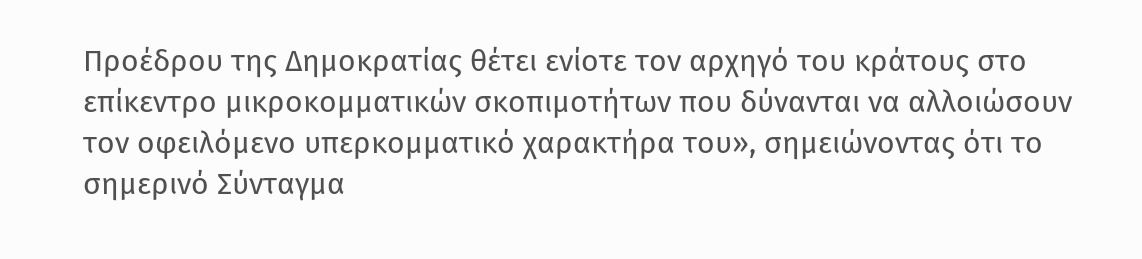Προέδρου της Δημοκρατίας θέτει ενίοτε τον αρχηγό του κράτους στο επίκεντρο μικροκομματικών σκοπιμοτήτων που δύνανται να αλλοιώσουν τον οφειλόμενο υπερκομματικό χαρακτήρα του», σημειώνοντας ότι το σημερινό Σύνταγμα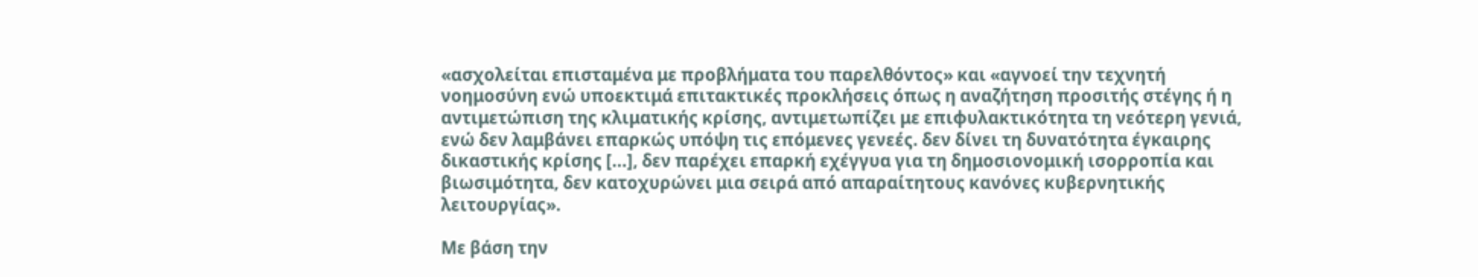«ασχολείται επισταμένα με προβλήματα του παρελθόντος» και «αγνοεί την τεχνητή νοημοσύνη ενώ υποεκτιμά επιτακτικές προκλήσεις όπως η αναζήτηση προσιτής στέγης ή η αντιμετώπιση της κλιματικής κρίσης, αντιμετωπίζει με επιφυλακτικότητα τη νεότερη γενιά, ενώ δεν λαμβάνει επαρκώς υπόψη τις επόμενες γενεές. δεν δίνει τη δυνατότητα έγκαιρης δικαστικής κρίσης [...], δεν παρέχει επαρκή εχέγγυα για τη δημοσιονομική ισορροπία και βιωσιμότητα, δεν κατοχυρώνει μια σειρά από απαραίτητους κανόνες κυβερνητικής λειτουργίας».

Με βάση την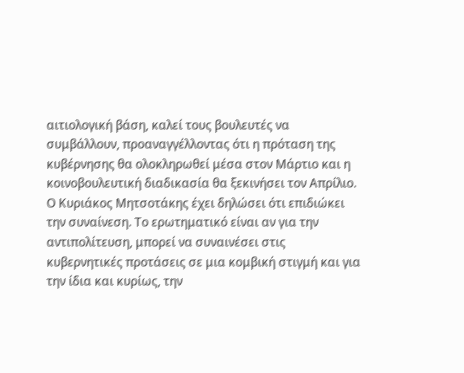αιτιολογική βάση, καλεί τους βουλευτές να συμβάλλουν, προαναγγέλλοντας ότι η πρόταση της κυβέρνησης θα ολοκληρωθεί μέσα στον Μάρτιο και η κοινοβουλευτική διαδικασία θα ξεκινήσει τον Απρίλιο. Ο Κυριάκος Μητσοτάκης έχει δηλώσει ότι επιδιώκει την συναίνεση. Το ερωτηματικό είναι αν για την αντιπολίτευση, μπορεί να συναινέσει στις κυβερνητικές προτάσεις σε μια κομβική στιγμή και για την ίδια και κυρίως, την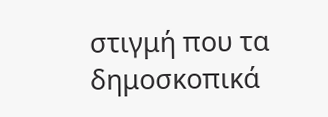στιγμή που τα δημοσκοπικά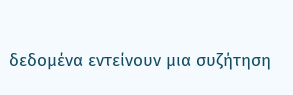δεδομένα εντείνουν μια συζήτηση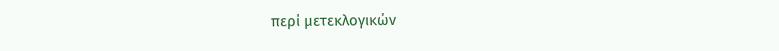περί μετεκλογικών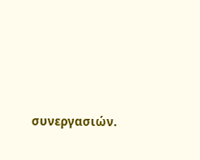συνεργασιών.